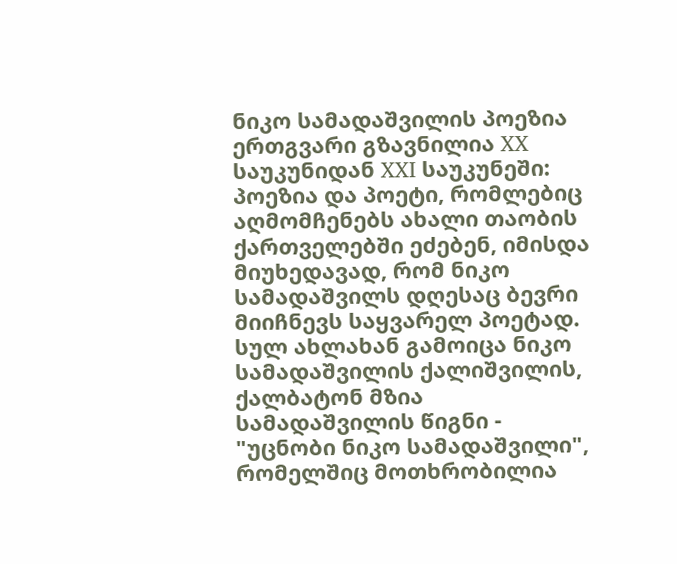ნიკო სამადაშვილის პოეზია ერთგვარი გზავნილია XX საუკუნიდან XXI საუკუნეში: პოეზია და პოეტი, რომლებიც აღმომჩენებს ახალი თაობის ქართველებში ეძებენ, იმისდა მიუხედავად, რომ ნიკო სამადაშვილს დღესაც ბევრი მიიჩნევს საყვარელ პოეტად.
სულ ახლახან გამოიცა ნიკო სამადაშვილის ქალიშვილის, ქალბატონ მზია სამადაშვილის წიგნი - "უცნობი ნიკო სამადაშვილი", რომელშიც მოთხრობილია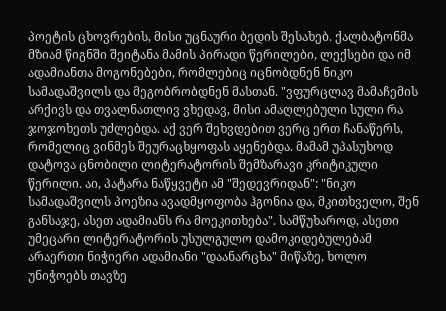პოეტის ცხოვრების, მისი უცნაური ბედის შესახებ. ქალბატონმა მზიამ წიგნში შეიტანა მამის პირადი წერილები, ლექსები და იმ ადამიანთა მოგონებები, რომლებიც იცნობდნენ ნიკო სამადაშვილს და მეგობრობდნენ მასთან. "ვფურცლავ მამაჩემის არქივს და თვალნათლივ ვხედავ, მისი ამაღლებული სული რა ჯოჯოხეთს უძლებდა. აქ ვერ შეხვდებით ვერც ერთ ჩანაწერს, რომელიც ვინმეს შეურაცხყოფას აყენებდა. მამამ უპასუხოდ დატოვა ცნობილი ლიტერატორის შემზარავი კრიტიკული წერილი. აი, პატარა ნაწყვეტი ამ "შედევრიდან": "ნიკო სამადაშვილს პოეზია ავადმყოფობა ჰგონია და, მკითხველო, შენ განსაჯე, ასეთ ადამიანს რა მოეკითხება". სამწუხაროდ, ასეთი უმეცარი ლიტერატორის უსულგულო დამოკიდებულებამ არაერთი ნიჭიერი ადამიანი "დაანარცხა" მიწაზე, ხოლო უნიჭოებს თავზე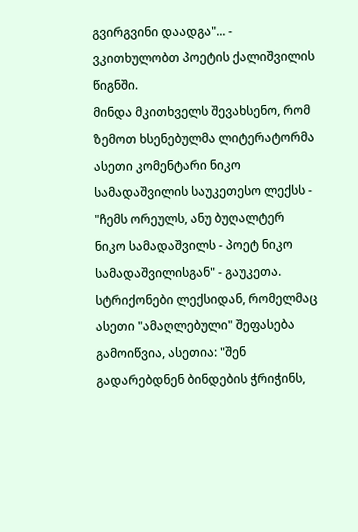გვირგვინი დაადგა"... - ვკითხულობთ პოეტის ქალიშვილის წიგნში.
მინდა მკითხველს შევახსენო, რომ ზემოთ ხსენებულმა ლიტერატორმა ასეთი კომენტარი ნიკო სამადაშვილის საუკეთესო ლექსს - "ჩემს ორეულს, ანუ ბუღალტერ ნიკო სამადაშვილს - პოეტ ნიკო სამადაშვილისგან" - გაუკეთა. სტრიქონები ლექსიდან, რომელმაც ასეთი "ამაღლებული" შეფასება გამოიწვია, ასეთია: "შენ გადარებდნენ ბინდების ჭრიჭინს,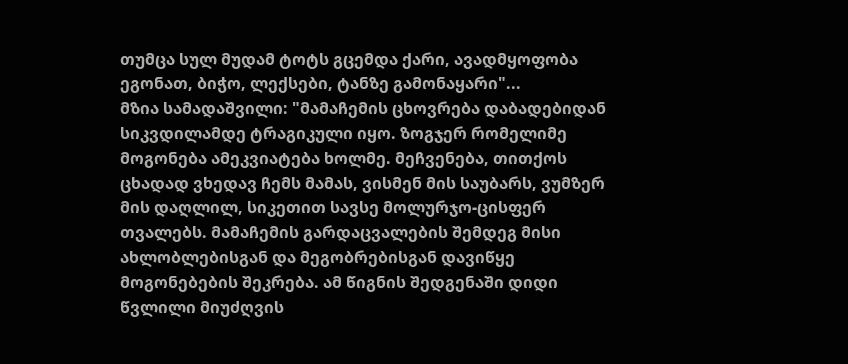თუმცა სულ მუდამ ტოტს გცემდა ქარი, ავადმყოფობა ეგონათ, ბიჭო, ლექსები, ტანზე გამონაყარი"...
მზია სამადაშვილი: "მამაჩემის ცხოვრება დაბადებიდან სიკვდილამდე ტრაგიკული იყო. ზოგჯერ რომელიმე მოგონება ამეკვიატება ხოლმე. მეჩვენება, თითქოს ცხადად ვხედავ ჩემს მამას, ვისმენ მის საუბარს, ვუმზერ მის დაღლილ, სიკეთით სავსე მოლურჯო-ცისფერ თვალებს. მამაჩემის გარდაცვალების შემდეგ მისი ახლობლებისგან და მეგობრებისგან დავიწყე მოგონებების შეკრება. ამ წიგნის შედგენაში დიდი წვლილი მიუძღვის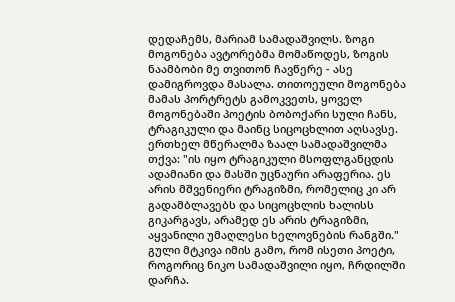დედაჩემს, მარიამ სამადაშვილს. ზოგი მოგონება ავტორებმა მომაწოდეს, ზოგის ნაამბობი მე თვითონ ჩავწერე - ასე დამიგროვდა მასალა. თითოეული მოგონება მამას პორტრეტს გამოკვეთს, ყოველ მოგონებაში პოეტის ბობოქარი სული ჩანს, ტრაგიკული და მაინც სიცოცხლით აღსავსე. ერთხელ მწერალმა ზაალ სამადაშვილმა თქვა: "ის იყო ტრაგიკული მსოფლგანცდის ადამიანი და მასში უცნაური არაფერია. ეს არის მშვენიერი ტრაგიზმი, რომელიც კი არ გადამბლავებს და სიცოცხლის ხალისს გიკარგავს, არამედ ეს არის ტრაგიზმი, აყვანილი უმაღლესი ხელოვნების რანგში."
გული მტკივა იმის გამო, რომ ისეთი პოეტი, როგორიც ნიკო სამადაშვილი იყო, ჩრდილში დარჩა.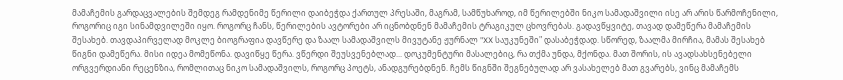მამაჩემის გარდაცვალების შემდეგ რამდენიმე წერილი დაიბეჭდა ქართულ პრესაში, მაგრამ, სამწუხაროდ, იმ წერილებში ნიკო სამადაშვილი ისე არ არის წარმოჩენილი, როგორიც იგი სინამდვილეში იყო. როგორც ჩანს, წერილების ავტორები არ იცნობდნენ მამაჩემის ტრაგიკულ ცხოვრებას. გადავწყვიტე, თავად დამეწერა მამაჩემის შესახებ. თავდაპირველად მოკლე ბიოგრაფია დავწერე და ზაალ სამადაშვილს მივუტანე ჟურნალ "XX საუკუნეში" დასაბეჭდად. სწორედ, ზაალმა მირჩია, მამას შესახებ წიგნი დამეწერა. მისი იდეა მომეწონა. დავიწყე წერა. ვწერდი შეუსვენებლად... დოკუმენტური მასალებიც, რა თქმა უნდა, მქონდა. მათ შორის, ის ავადსახსენებელი ორგვერდიანი რეცენზია, რომლითაც ნიკო სამადაშვილს, როგორც პოეტს, ანადგურებდნენ. ჩემს წიგნში შეგნებულად არ ვასახელებ მათ გვარებს, ვინც მამაჩემს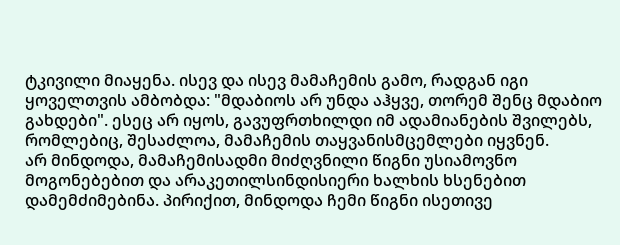ტკივილი მიაყენა. ისევ და ისევ მამაჩემის გამო, რადგან იგი ყოველთვის ამბობდა: "მდაბიოს არ უნდა აჰყვე, თორემ შენც მდაბიო გახდები". ესეც არ იყოს, გავუფრთხილდი იმ ადამიანების შვილებს, რომლებიც, შესაძლოა, მამაჩემის თაყვანისმცემლები იყვნენ.
არ მინდოდა, მამაჩემისადმი მიძღვნილი წიგნი უსიამოვნო მოგონებებით და არაკეთილსინდისიერი ხალხის ხსენებით დამემძიმებინა. პირიქით, მინდოდა ჩემი წიგნი ისეთივე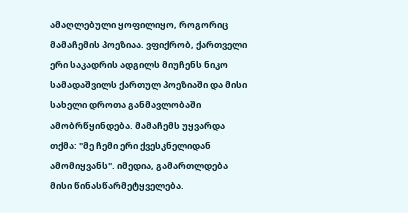ამაღლებული ყოფილიყო, როგორიც მამაჩემის პოეზიაა. ვფიქრობ, ქართველი ერი საკადრის ადგილს მიუჩენს ნიკო სამადაშვილს ქართულ პოეზიაში და მისი სახელი დროთა განმავლობაში ამობრწყინდება. მამაჩემს უყვარდა თქმა: "მე ჩემი ერი ქვესკნელიდან ამომიყვანს". იმედია, გამართლდება მისი წინასწარმეტყველება.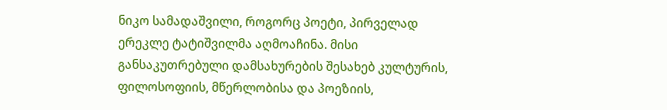ნიკო სამადაშვილი, როგორც პოეტი, პირველად ერეკლე ტატიშვილმა აღმოაჩინა. მისი განსაკუთრებული დამსახურების შესახებ კულტურის, ფილოსოფიის, მწერლობისა და პოეზიის,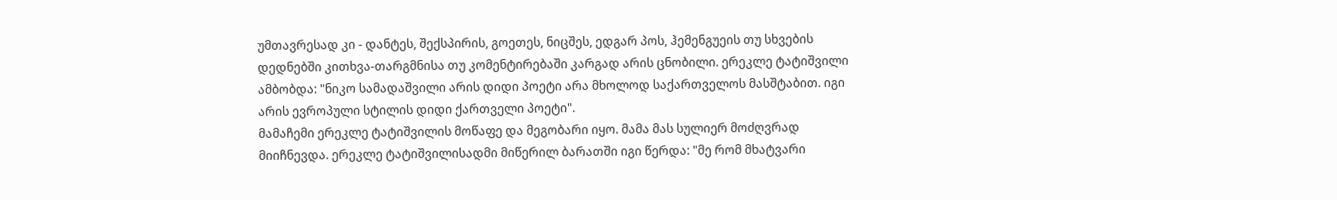უმთავრესად კი - დანტეს, შექსპირის, გოეთეს, ნიცშეს, ედგარ პოს, ჰემენგუეის თუ სხვების დედნებში კითხვა-თარგმნისა თუ კომენტირებაში კარგად არის ცნობილი. ერეკლე ტატიშვილი ამბობდა: "ნიკო სამადაშვილი არის დიდი პოეტი არა მხოლოდ საქართველოს მასშტაბით. იგი არის ევროპული სტილის დიდი ქართველი პოეტი".
მამაჩემი ერეკლე ტატიშვილის მოწაფე და მეგობარი იყო. მამა მას სულიერ მოძღვრად მიიჩნევდა. ერეკლე ტატიშვილისადმი მიწერილ ბარათში იგი წერდა: "მე რომ მხატვარი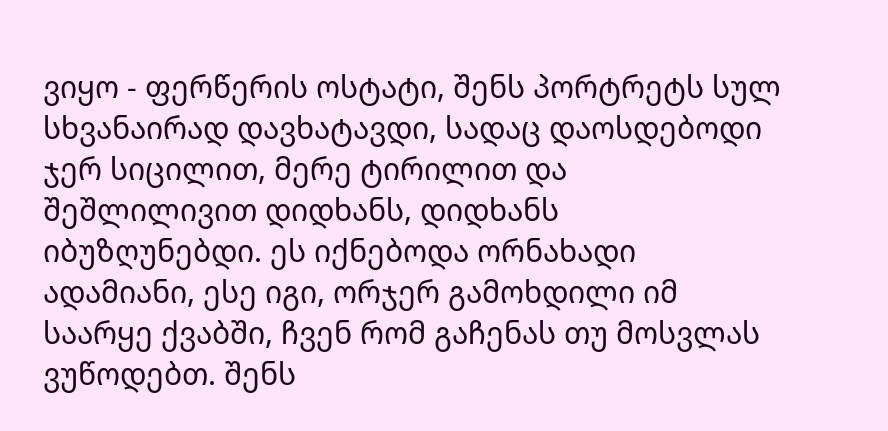ვიყო - ფერწერის ოსტატი, შენს პორტრეტს სულ სხვანაირად დავხატავდი, სადაც დაოსდებოდი ჯერ სიცილით, მერე ტირილით და შეშლილივით დიდხანს, დიდხანს იბუზღუნებდი. ეს იქნებოდა ორნახადი ადამიანი, ესე იგი, ორჯერ გამოხდილი იმ საარყე ქვაბში, ჩვენ რომ გაჩენას თუ მოსვლას ვუწოდებთ. შენს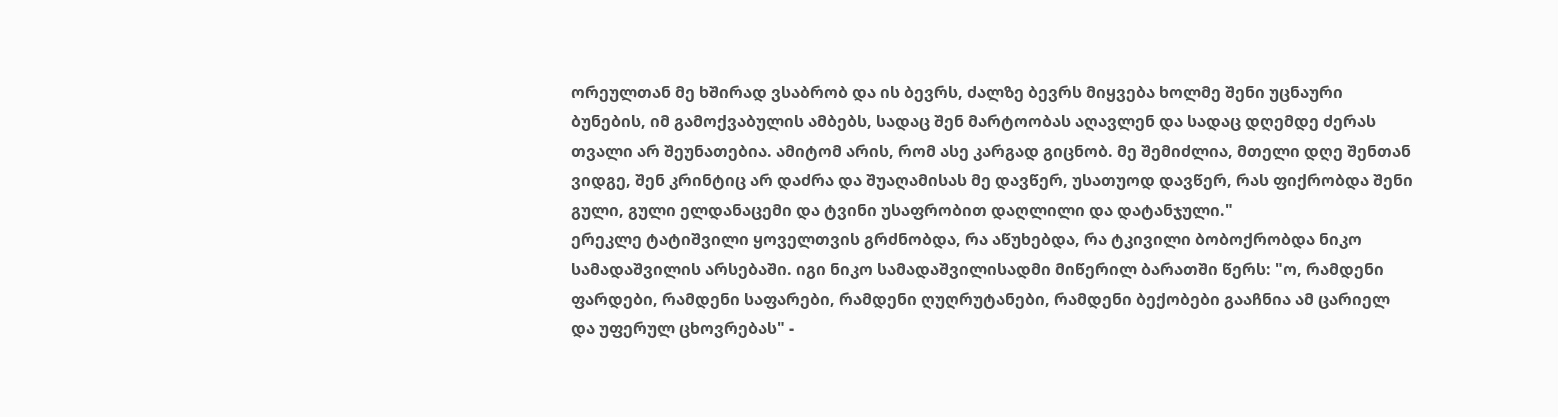ორეულთან მე ხშირად ვსაბრობ და ის ბევრს, ძალზე ბევრს მიყვება ხოლმე შენი უცნაური ბუნების, იმ გამოქვაბულის ამბებს, სადაც შენ მარტოობას აღავლენ და სადაც დღემდე ძერას თვალი არ შეუნათებია. ამიტომ არის, რომ ასე კარგად გიცნობ. მე შემიძლია, მთელი დღე შენთან ვიდგე, შენ კრინტიც არ დაძრა და შუაღამისას მე დავწერ, უსათუოდ დავწერ, რას ფიქრობდა შენი გული, გული ელდანაცემი და ტვინი უსაფრობით დაღლილი და დატანჯული."
ერეკლე ტატიშვილი ყოველთვის გრძნობდა, რა აწუხებდა, რა ტკივილი ბობოქრობდა ნიკო სამადაშვილის არსებაში. იგი ნიკო სამადაშვილისადმი მიწერილ ბარათში წერს: "ო, რამდენი ფარდები, რამდენი საფარები, რამდენი ღუღრუტანები, რამდენი ბექობები გააჩნია ამ ცარიელ და უფერულ ცხოვრებას" -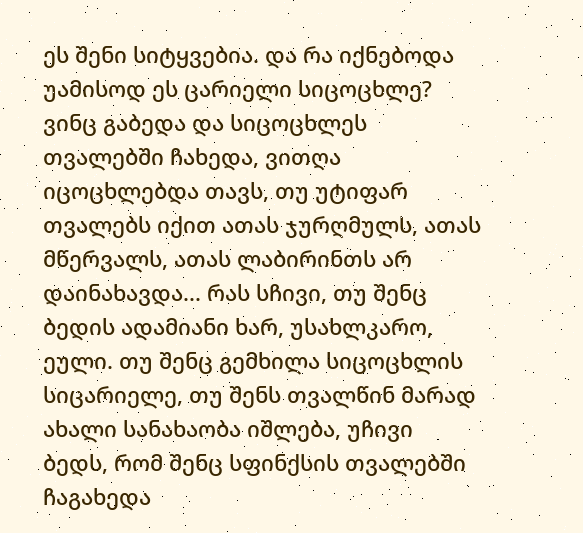ეს შენი სიტყვებია. და რა იქნებოდა უამისოდ ეს ცარიელი სიცოცხლე? ვინც გაბედა და სიცოცხლეს თვალებში ჩახედა, ვითღა იცოცხლებდა თავს, თუ უტიფარ თვალებს იქით ათას ჯურღმულს, ათას მწერვალს, ათას ლაბირინთს არ დაინახავდა... რას სჩივი, თუ შენც ბედის ადამიანი ხარ, უსახლკარო, ეული. თუ შენც გემხილა სიცოცხლის სიცარიელე, თუ შენს თვალწინ მარად ახალი სანახაობა იშლება, უჩივი ბედს, რომ შენც სფინქსის თვალებში ჩაგახედა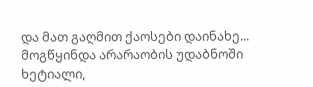და მათ გაღმით ქაოსები დაინახე... მოგწყინდა არარაობის უდაბნოში ხეტიალი,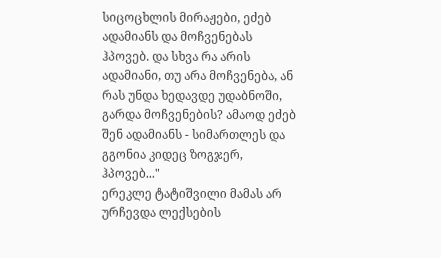სიცოცხლის მირაჟები, ეძებ ადამიანს და მოჩვენებას ჰპოვებ. და სხვა რა არის ადამიანი, თუ არა მოჩვენება, ან რას უნდა ხედავდე უდაბნოში, გარდა მოჩვენების? ამაოდ ეძებ შენ ადამიანს - სიმართლეს და გგონია კიდეც ზოგჯერ, ჰპოვებ..."
ერეკლე ტატიშვილი მამას არ ურჩევდა ლექსების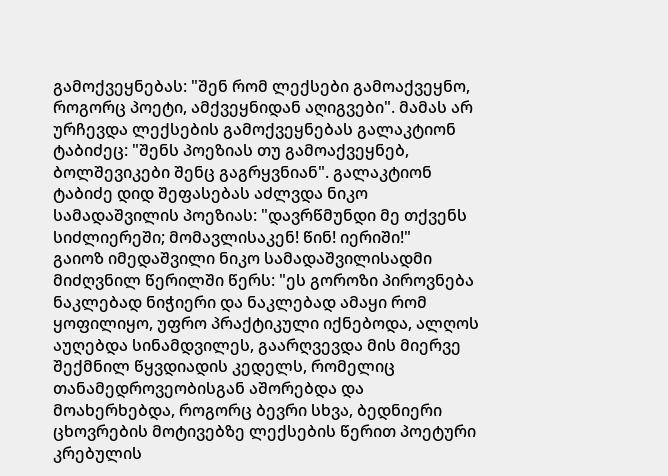გამოქვეყნებას: "შენ რომ ლექსები გამოაქვეყნო, როგორც პოეტი, ამქვეყნიდან აღიგვები". მამას არ ურჩევდა ლექსების გამოქვეყნებას გალაკტიონ ტაბიძეც: "შენს პოეზიას თუ გამოაქვეყნებ, ბოლშევიკები შენც გაგრყვნიან". გალაკტიონ ტაბიძე დიდ შეფასებას აძლვდა ნიკო სამადაშვილის პოეზიას: "დავრწმუნდი მე თქვენს სიძლიერეში; მომავლისაკენ! წინ! იერიში!"
გაიოზ იმედაშვილი ნიკო სამადაშვილისადმი მიძღვნილ წერილში წერს: "ეს გოროზი პიროვნება ნაკლებად ნიჭიერი და ნაკლებად ამაყი რომ ყოფილიყო, უფრო პრაქტიკული იქნებოდა, ალღოს აუღებდა სინამდვილეს, გაარღვევდა მის მიერვე შექმნილ წყვდიადის კედელს, რომელიც თანამედროვეობისგან აშორებდა და მოახერხებდა, როგორც ბევრი სხვა, ბედნიერი ცხოვრების მოტივებზე ლექსების წერით პოეტური კრებულის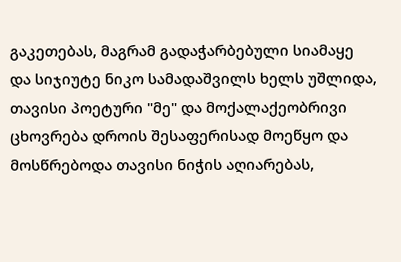გაკეთებას, მაგრამ გადაჭარბებული სიამაყე და სიჯიუტე ნიკო სამადაშვილს ხელს უშლიდა, თავისი პოეტური "მე" და მოქალაქეობრივი ცხოვრება დროის შესაფერისად მოეწყო და მოსწრებოდა თავისი ნიჭის აღიარებას,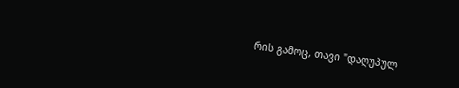რის გამოც, თავი "დაღუპულ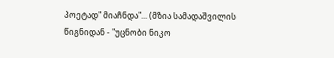პოეტად" მიაჩნდა"... (მზია სამადაშვილის წიგნიდან - "უცნობი ნიკო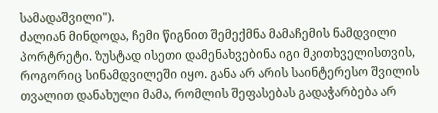სამადაშვილი").
ძალიან მინდოდა, ჩემი წიგნით შემექმნა მამაჩემის ნამდვილი პორტრეტი. ზუსტად ისეთი დამენახვებინა იგი მკითხველისთვის, როგორიც სინამდვილეში იყო. განა არ არის საინტერესო შვილის თვალით დანახული მამა, რომლის შეფასებას გადაჭარბება არ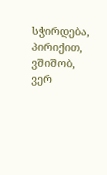სჭირდება, პირიქით, ვშიშობ, ვერ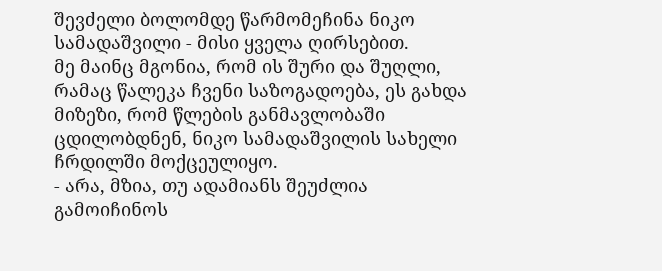შევძელი ბოლომდე წარმომეჩინა ნიკო სამადაშვილი - მისი ყველა ღირსებით.
მე მაინც მგონია, რომ ის შური და შუღლი, რამაც წალეკა ჩვენი საზოგადოება, ეს გახდა მიზეზი, რომ წლების განმავლობაში ცდილობდნენ, ნიკო სამადაშვილის სახელი ჩრდილში მოქცეულიყო.
- არა, მზია, თუ ადამიანს შეუძლია გამოიჩინოს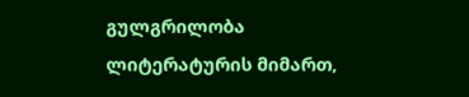გულგრილობა ლიტერატურის მიმართ,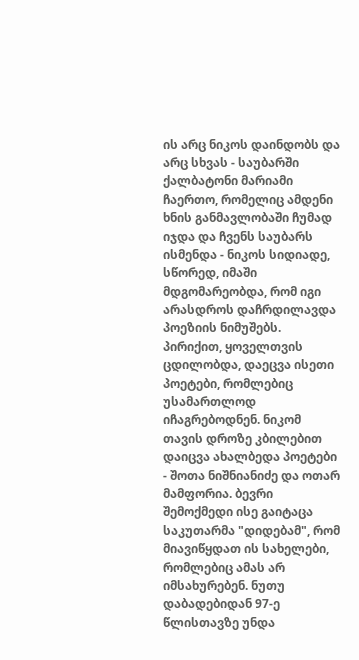ის არც ნიკოს დაინდობს და არც სხვას - საუბარში ქალბატონი მარიამი ჩაერთო, რომელიც ამდენი ხნის განმავლობაში ჩუმად იჯდა და ჩვენს საუბარს ისმენდა - ნიკოს სიდიადე, სწორედ, იმაში მდგომარეობდა, რომ იგი არასდროს დაჩრდილავდა პოეზიის ნიმუშებს. პირიქით, ყოველთვის ცდილობდა, დაეცვა ისეთი პოეტები, რომლებიც უსამართლოდ იჩაგრებოდნენ. ნიკომ თავის დროზე კბილებით დაიცვა ახალბედა პოეტები - შოთა ნიშნიანიძე და ოთარ მამფორია. ბევრი შემოქმედი ისე გაიტაცა საკუთარმა "დიდებამ", რომ მიავიწყდათ ის სახელები, რომლებიც ამას არ იმსახურებენ. ნუთუ დაბადებიდან 97-ე წლისთავზე უნდა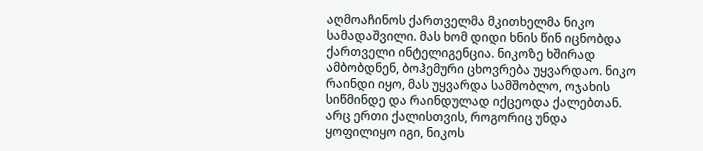აღმოაჩინოს ქართველმა მკითხელმა ნიკო სამადაშვილი. მას ხომ დიდი ხნის წინ იცნობდა ქართველი ინტელიგენცია. ნიკოზე ხშირად ამბობდნენ, ბოჰემური ცხოვრება უყვარდაო. ნიკო რაინდი იყო, მას უყვარდა სამშობლო, ოჯახის სიწმინდე და რაინდულად იქცეოდა ქალებთან. არც ერთი ქალისთვის, როგორიც უნდა ყოფილიყო იგი, ნიკოს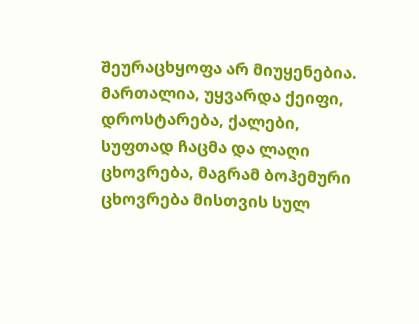შეურაცხყოფა არ მიუყენებია. მართალია, უყვარდა ქეიფი, დროსტარება, ქალები, სუფთად ჩაცმა და ლაღი ცხოვრება, მაგრამ ბოჰემური ცხოვრება მისთვის სულ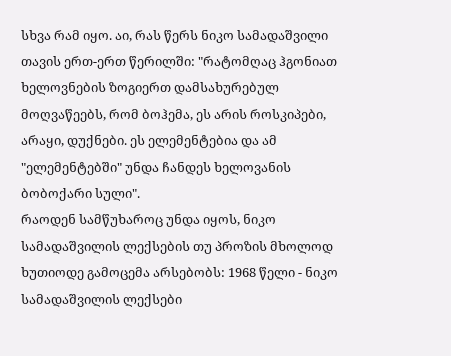სხვა რამ იყო. აი, რას წერს ნიკო სამადაშვილი თავის ერთ-ერთ წერილში: "რატომღაც ჰგონიათ ხელოვნების ზოგიერთ დამსახურებულ მოღვაწეებს, რომ ბოჰემა, ეს არის როსკიპები, არაყი, დუქნები. ეს ელემენტებია და ამ "ელემენტებში" უნდა ჩანდეს ხელოვანის ბობოქარი სული".
რაოდენ სამწუხაროც უნდა იყოს, ნიკო სამადაშვილის ლექსების თუ პროზის მხოლოდ ხუთიოდე გამოცემა არსებობს: 1968 წელი - ნიკო სამადაშვილის ლექსები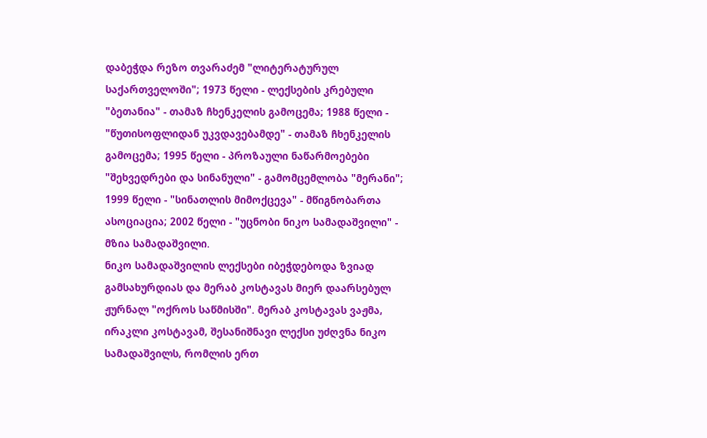დაბეჭდა რეზო თვარაძემ "ლიტერატურულ საქართველოში"; 1973 წელი - ლექსების კრებული "ბეთანია" - თამაზ ჩხენკელის გამოცემა; 1988 წელი - "წუთისოფლიდან უკვდავებამდე" - თამაზ ჩხენკელის გამოცემა; 1995 წელი - პროზაული ნაწარმოებები "შეხვედრები და სინანული" - გამომცემლობა "მერანი"; 1999 წელი - "სინათლის მიმოქცევა" - მწიგნობართა ასოციაცია; 2002 წელი - "უცნობი ნიკო სამადაშვილი" - მზია სამადაშვილი.
ნიკო სამადაშვილის ლექსები იბეჭდებოდა ზვიად გამსახურდიას და მერაბ კოსტავას მიერ დაარსებულ ჟურნალ "ოქროს საწმისში". მერაბ კოსტავას ვაჟმა, ირაკლი კოსტავამ, შესანიშნავი ლექსი უძღვნა ნიკო სამადაშვილს, რომლის ერთ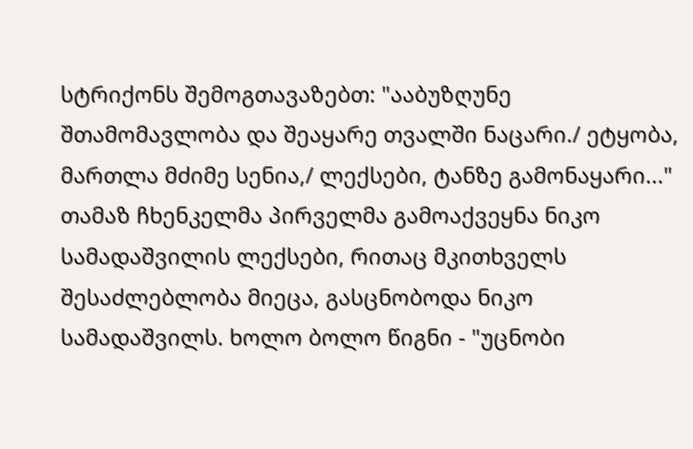სტრიქონს შემოგთავაზებთ: "ააბუზღუნე შთამომავლობა და შეაყარე თვალში ნაცარი./ ეტყობა, მართლა მძიმე სენია,/ ლექსები, ტანზე გამონაყარი..."
თამაზ ჩხენკელმა პირველმა გამოაქვეყნა ნიკო სამადაშვილის ლექსები, რითაც მკითხველს შესაძლებლობა მიეცა, გასცნობოდა ნიკო სამადაშვილს. ხოლო ბოლო წიგნი - "უცნობი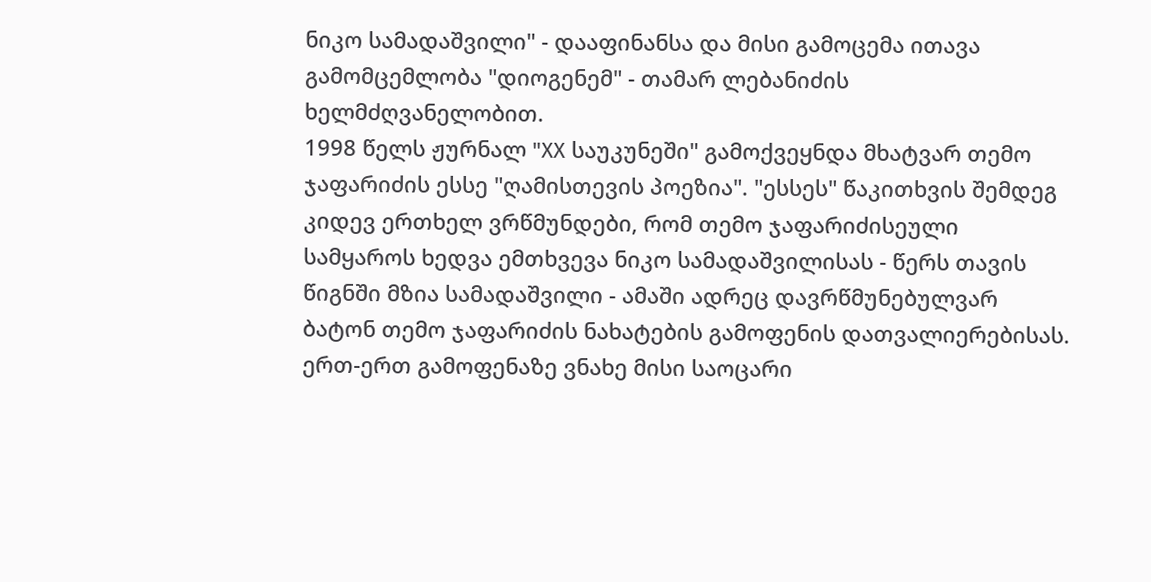ნიკო სამადაშვილი" - დააფინანსა და მისი გამოცემა ითავა გამომცემლობა "დიოგენემ" - თამარ ლებანიძის ხელმძღვანელობით.
1998 წელს ჟურნალ "XX საუკუნეში" გამოქვეყნდა მხატვარ თემო ჯაფარიძის ესსე "ღამისთევის პოეზია". "ესსეს" წაკითხვის შემდეგ კიდევ ერთხელ ვრწმუნდები, რომ თემო ჯაფარიძისეული სამყაროს ხედვა ემთხვევა ნიკო სამადაშვილისას - წერს თავის წიგნში მზია სამადაშვილი - ამაში ადრეც დავრწმუნებულვარ ბატონ თემო ჯაფარიძის ნახატების გამოფენის დათვალიერებისას. ერთ-ერთ გამოფენაზე ვნახე მისი საოცარი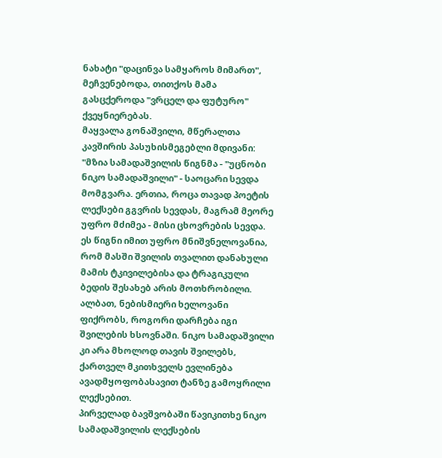ნახატი "დაცინვა სამყაროს მიმართ", მეჩვენებოდა, თითქოს მამა გასცქეროდა "ვრცელ და ფუტურო" ქვეყნიერებას.
მაყვალა გონაშვილი, მწერალთა კავშირის პასუხისმეგებლი მდივანი: "მზია სამადაშვილის წიგნმა - "უცნობი ნიკო სამადაშვილი" - საოცარი სევდა მომგვარა. ერთია, როცა თავად პოეტის ლექსები გგვრის სევდას, მაგრამ მეორე უფრო მძიმეა - მისი ცხოვრების სევდა. ეს წიგნი იმით უფრო მნიშვნელოვანია, რომ მასში შვილის თვალით დანახული მამის ტკივილებისა და ტრაგიკული ბედის შესახებ არის მოთხრობილი. ალბათ, ნებისმიერი ხელოვანი ფიქრობს, როგორი დარჩება იგი შვილების ხსოვნაში. ნიკო სამადაშვილი კი არა მხოლოდ თავის შვილებს, ქართველ მკითხველს ევლინება ავადმყოფობასავით ტანზე გამოყრილი ლექსებით.
პირველად ბავშვობაში წავიკითხე ნიკო სამადაშვილის ლექსების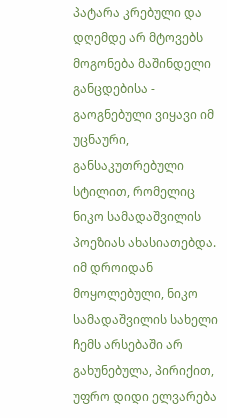პატარა კრებული და დღემდე არ მტოვებს მოგონება მაშინდელი განცდებისა - გაოგნებული ვიყავი იმ უცნაური, განსაკუთრებული სტილით, რომელიც ნიკო სამადაშვილის პოეზიას ახასიათებდა. იმ დროიდან მოყოლებული, ნიკო სამადაშვილის სახელი ჩემს არსებაში არ გახუნებულა, პირიქით, უფრო დიდი ელვარება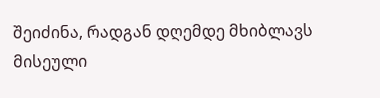შეიძინა, რადგან დღემდე მხიბლავს მისეული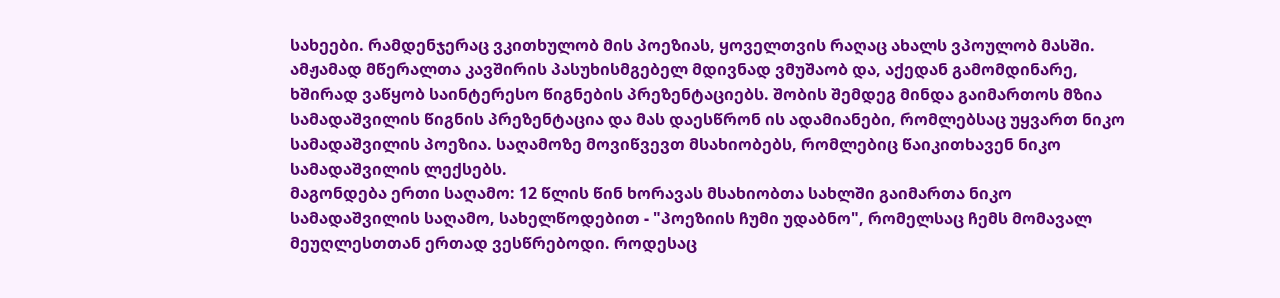სახეები. რამდენჯერაც ვკითხულობ მის პოეზიას, ყოველთვის რაღაც ახალს ვპოულობ მასში.
ამჟამად მწერალთა კავშირის პასუხისმგებელ მდივნად ვმუშაობ და, აქედან გამომდინარე, ხშირად ვაწყობ საინტერესო წიგნების პრეზენტაციებს. შობის შემდეგ მინდა გაიმართოს მზია სამადაშვილის წიგნის პრეზენტაცია და მას დაესწრონ ის ადამიანები, რომლებსაც უყვართ ნიკო სამადაშვილის პოეზია. საღამოზე მოვიწვევთ მსახიობებს, რომლებიც წაიკითხავენ ნიკო სამადაშვილის ლექსებს.
მაგონდება ერთი საღამო: 12 წლის წინ ხორავას მსახიობთა სახლში გაიმართა ნიკო სამადაშვილის საღამო, სახელწოდებით - "პოეზიის ჩუმი უდაბნო", რომელსაც ჩემს მომავალ მეუღლესთთან ერთად ვესწრებოდი. როდესაც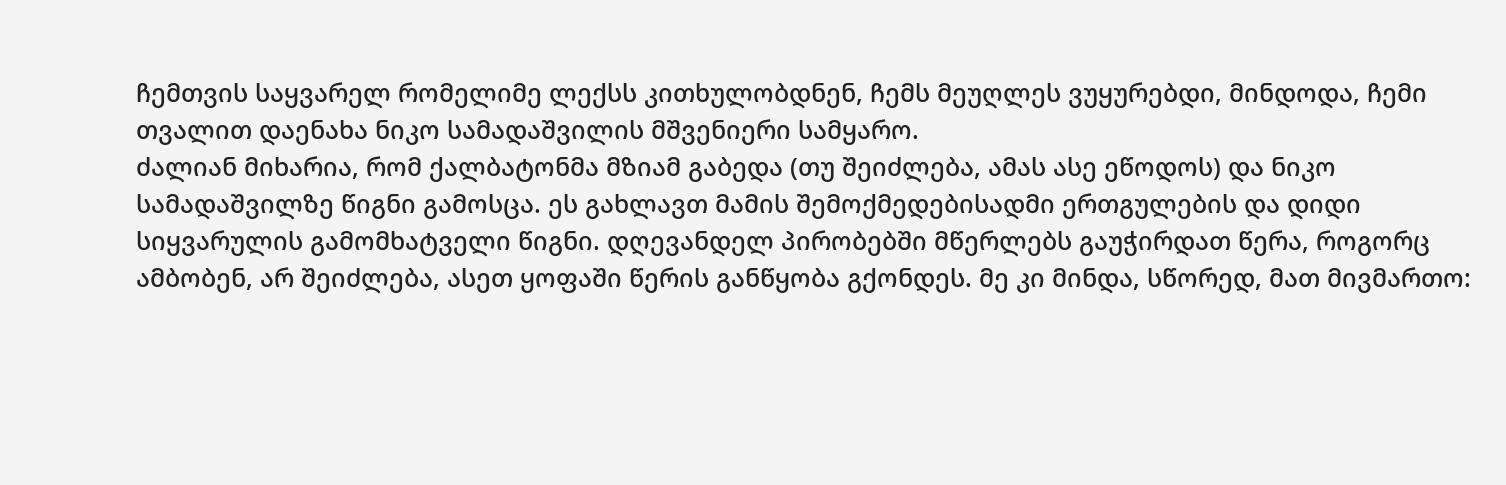ჩემთვის საყვარელ რომელიმე ლექსს კითხულობდნენ, ჩემს მეუღლეს ვუყურებდი, მინდოდა, ჩემი თვალით დაენახა ნიკო სამადაშვილის მშვენიერი სამყარო.
ძალიან მიხარია, რომ ქალბატონმა მზიამ გაბედა (თუ შეიძლება, ამას ასე ეწოდოს) და ნიკო სამადაშვილზე წიგნი გამოსცა. ეს გახლავთ მამის შემოქმედებისადმი ერთგულების და დიდი სიყვარულის გამომხატველი წიგნი. დღევანდელ პირობებში მწერლებს გაუჭირდათ წერა, როგორც ამბობენ, არ შეიძლება, ასეთ ყოფაში წერის განწყობა გქონდეს. მე კი მინდა, სწორედ, მათ მივმართო: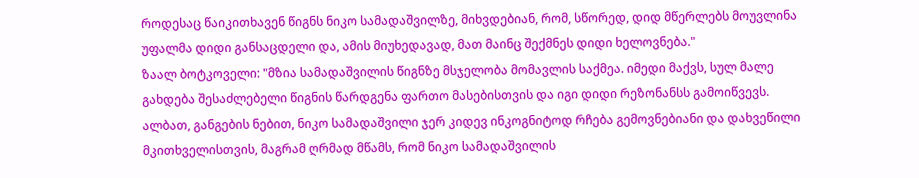როდესაც წაიკითხავენ წიგნს ნიკო სამადაშვილზე, მიხვდებიან, რომ, სწორედ, დიდ მწერლებს მოუვლინა უფალმა დიდი განსაცდელი და, ამის მიუხედავად, მათ მაინც შექმნეს დიდი ხელოვნება."
ზაალ ბოტკოველი: "მზია სამადაშვილის წიგნზე მსჯელობა მომავლის საქმეა. იმედი მაქვს, სულ მალე გახდება შესაძლებელი წიგნის წარდგენა ფართო მასებისთვის და იგი დიდი რეზონანსს გამოიწვევს.
ალბათ, განგების ნებით, ნიკო სამადაშვილი ჯერ კიდევ ინკოგნიტოდ რჩება გემოვნებიანი და დახვეწილი მკითხველისთვის, მაგრამ ღრმად მწამს, რომ ნიკო სამადაშვილის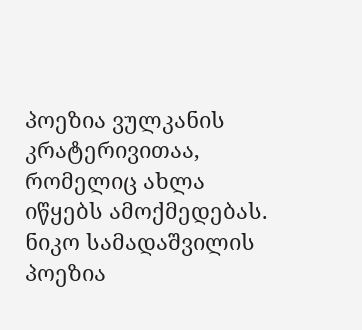პოეზია ვულკანის კრატერივითაა, რომელიც ახლა იწყებს ამოქმედებას.
ნიკო სამადაშვილის პოეზია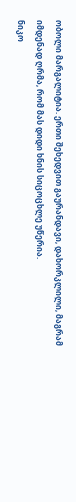ობოლი მარგალიტია. ერთი შეხედვით გაურანდავი, დახორკლილი, მაგრამ იმდენად ღრმა, რომ მას დიდი ხნის სიცოცხლე უწერია.
ნიკო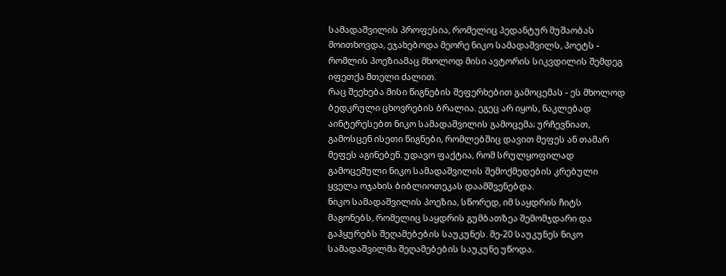სამადაშვილის პროფესია, რომელიც პედანტურ მუშაობას მოითხოვდა, ეჯახებოდა მეორე ნიკო სამადაშვილს, პოეტს - რომლის პოეზიამაც მხოლოდ მისი ავტორის სიკვდილის შემდეგ იფეთქა მთელი ძალით.
რაც შეეხება მისი წიგნების შეფერხებით გამოცემას - ეს მხოლოდ ბედკრული ცხოვრების ბრალია. ეგეც არ იყოს, ნაკლებად აინტერესებთ ნიკო სამადაშვილის გამოცემა; ურჩევნიათ, გამოსცენ ისეთი წიგნები, რომლებშიც დავით მეფეს ან თამარ მეფეს აგინებენ. უდავო ფაქტია, რომ სრულყოფილად გამოცემული ნიკო სამადაშვილის შემოქმედების კრებული ყველა ოჯახის ბიბლიოთეკას დაამშვენებდა.
ნიკო სამადაშვილის პოეზია, სწორედ, იმ საყდრის ჩიტს მაგონებს, რომელიც საყდრის გუმბათზეა შემომჯდარი და გაჰყურებს შეღამებების საუკუნეს. მე-20 საუკუნეს ნიკო სამადაშვილმა შეღამებების საუკუნე უწოდა.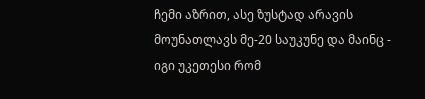ჩემი აზრით, ასე ზუსტად არავის მოუნათლავს მე-20 საუკუნე და მაინც - იგი უკეთესი რომ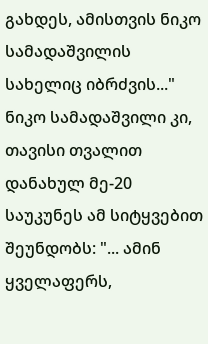გახდეს, ამისთვის ნიკო სამადაშვილის სახელიც იბრძვის..."
ნიკო სამადაშვილი კი, თავისი თვალით დანახულ მე-20 საუკუნეს ამ სიტყვებით შეუნდობს: "... ამინ ყველაფერს,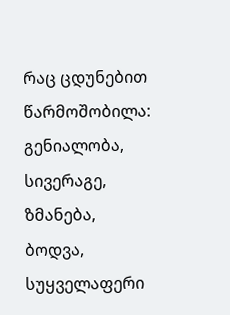რაც ცდუნებით წარმოშობილა: გენიალობა, სივერაგე, ზმანება, ბოდვა, სუყველაფერი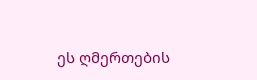ეს ღმერთების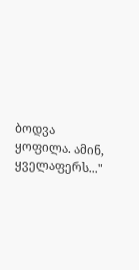ბოდვა ყოფილა. ამინ, ყველაფერს..."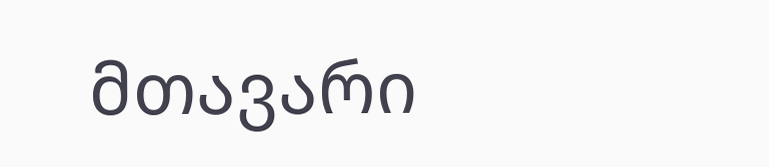მთავარი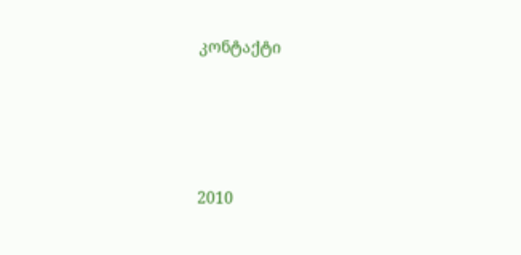კონტაქტი




2010